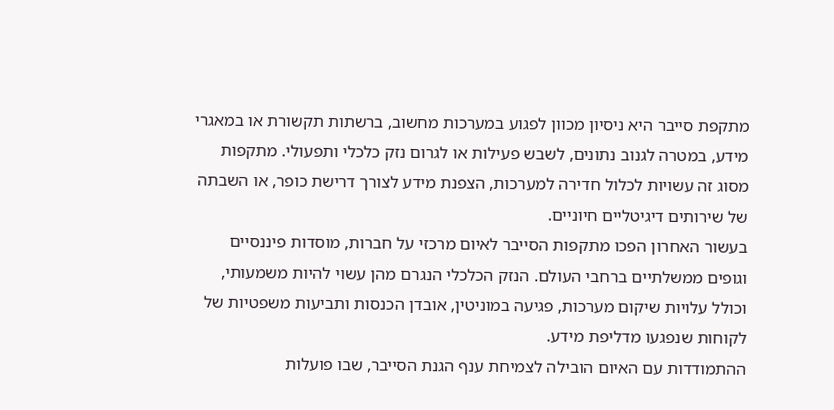מתקפת סייבר היא ניסיון מכוון לפגוע במערכות מחשוב, ברשתות תקשורת או במאגרי מידע, במטרה לגנוב נתונים, לשבש פעילות או לגרום נזק כלכלי ותפעולי. מתקפות מסוג זה עשויות לכלול חדירה למערכות, הצפנת מידע לצורך דרישת כופר, או השבתה של שירותים דיגיטליים חיוניים.
בעשור האחרון הפכו מתקפות הסייבר לאיום מרכזי על חברות, מוסדות פיננסיים וגופים ממשלתיים ברחבי העולם. הנזק הכלכלי הנגרם מהן עשוי להיות משמעותי, וכולל עלויות שיקום מערכות, פגיעה במוניטין, אובדן הכנסות ותביעות משפטיות של לקוחות שנפגעו מדליפת מידע.
ההתמודדות עם האיום הובילה לצמיחת ענף הגנת הסייבר, שבו פועלות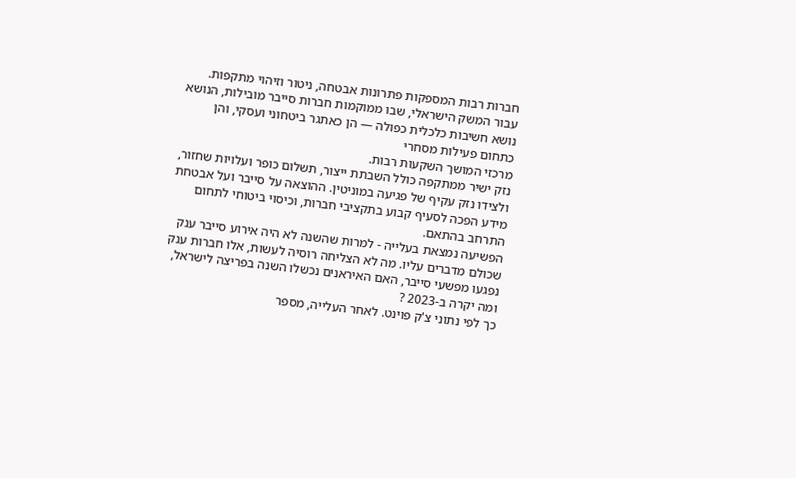חברות רבות המספקות פתרונות אבטחה, ניטור וזיהוי מתקפות. עבור המשק הישראלי, שבו ממוקמות חברות סייבר מובילות, הנושא נושא חשיבות כלכלית כפולה — הן כאתגר ביטחוני ועסקי, והן כתחום פעילות מסחרי
מרכזי המושך השקעות רבות.
נזק ישיר ממתקפה כולל השבתת ייצור, תשלום כופר ועלויות שחזור, ולצידו נזק עקיף של פגיעה במוניטין. ההוצאה על סייבר ועל אבטחת
מידע הפכה לסעיף קבוע בתקציבי חברות, וכיסוי ביטוחי לתחום התרחב בהתאם.
הפשיעה נמצאת בעלייה - למרות שהשנה לא היה אירוע סייבר ענק שכולם מדברים עליו. מה לא הצליחה רוסיה לעשות, אלו חברות ענק נפגעו מפשעי סייבר, האם האיראנים נכשלו השנה בפריצה לישראל, ומה יקרה ב-2023 ?
כך לפי נתוני צ'ק פוינט. לאחר העלייה, מספר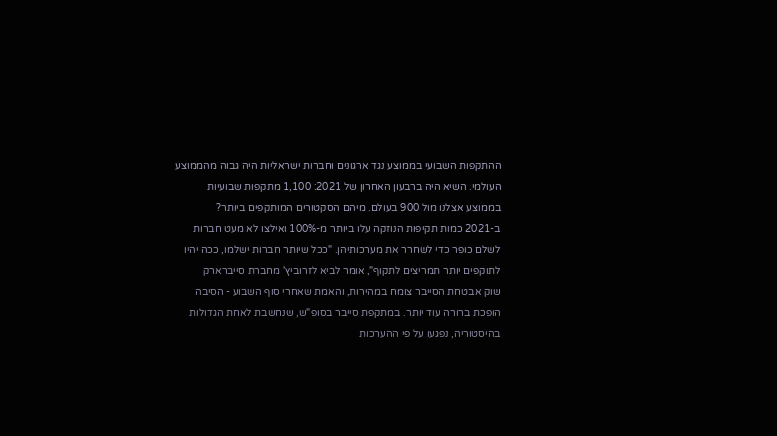ההתקפות השבועי בממוצע נגד ארגונים וחברות ישראליות היה גבוה מהממוצע העולמי. השיא היה ברבעון האחרון של 2021: 1,100 מתקפות שבועיות בממוצע אצלנו מול 900 בעולם. מיהם הסקטורים המותקפים ביותר?
ב-2021 כמות תקיפות הנוזקה עלו ביותר מ-100% ואילצו לא מעט חברות לשלם כופר כדי לשחרר את מערכותיהן. "ככל שיותר חברות ישלמו, ככה יהיו לתוקפים יותר תמריצים לתקוף", אומר לביא לזרוביץ' מחברת סייברארק
שוק אבטחת הסייבר צומח במהירות, והאמת שאחרי סוף השבוע - הסיבה הופכת ברורה עוד יותר. במתקפת סייבר בסופ"ש, שנחשבת לאחת הגדולות בהיסטוריה, נפגעו על פי ההערכות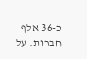כ-36 אלף חברות. על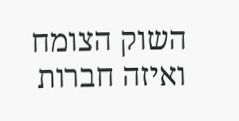השוק הצומח ואיזה חברות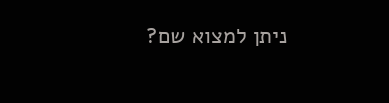ניתן למצוא שם?